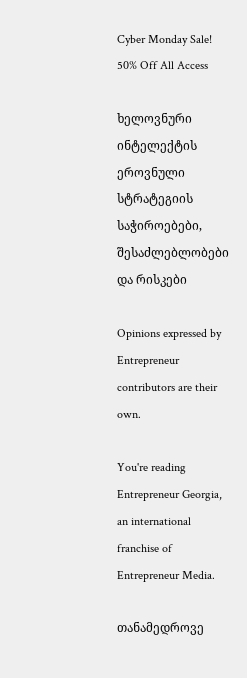Cyber Monday Sale! 50% Off All Access

ხელოვნური ინტელექტის ეროვნული სტრატეგიის საჭიროებები, შესაძლებლობები და რისკები

Opinions expressed by Entrepreneur contributors are their own.

You're reading Entrepreneur Georgia, an international franchise of Entrepreneur Media.

თანამედროვე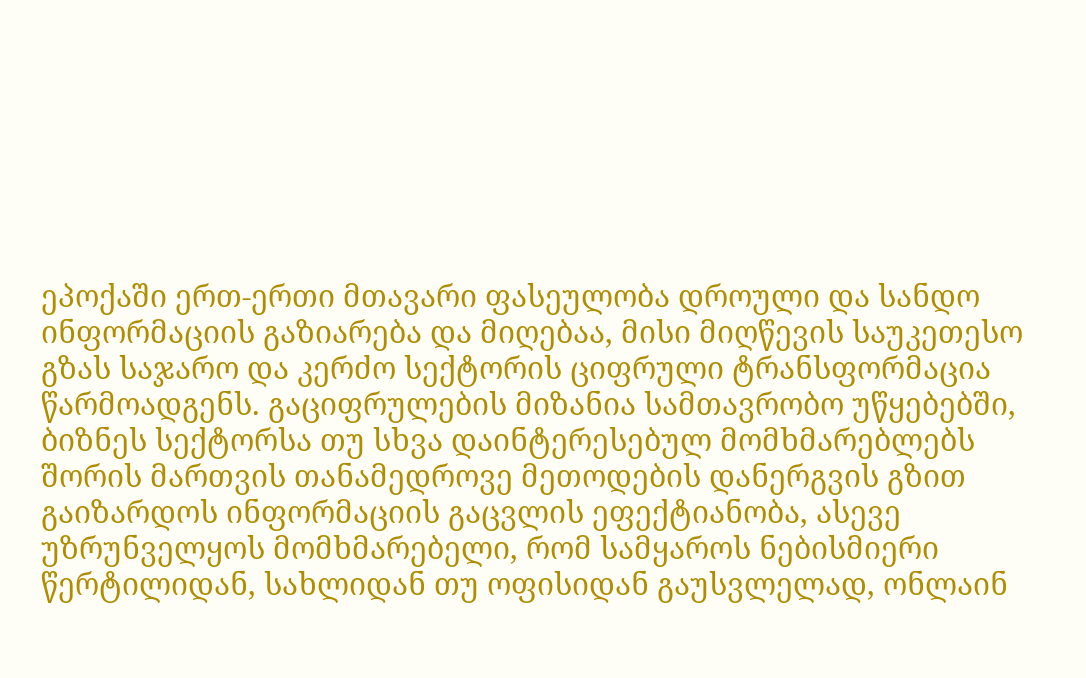ეპოქაში ერთ-ერთი მთავარი ფასეულობა დროული და სანდო ინფორმაციის გაზიარება და მიღებაა, მისი მიღწევის საუკეთესო გზას საჯარო და კერძო სექტორის ციფრული ტრანსფორმაცია წარმოადგენს. გაციფრულების მიზანია სამთავრობო უწყებებში, ბიზნეს სექტორსა თუ სხვა დაინტერესებულ მომხმარებლებს შორის მართვის თანამედროვე მეთოდების დანერგვის გზით გაიზარდოს ინფორმაციის გაცვლის ეფექტიანობა, ასევე უზრუნველყოს მომხმარებელი, რომ სამყაროს ნებისმიერი წერტილიდან, სახლიდან თუ ოფისიდან გაუსვლელად, ონლაინ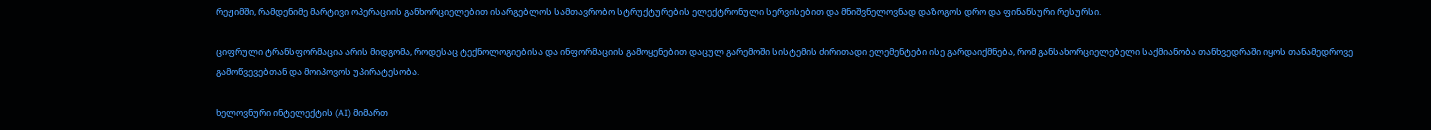რეჟიმში, რამდენიმე მარტივი ოპერაციის განხორციელებით ისარგებლოს სამთავრობო სტრუქტურების ელექტრონული სერვისებით და მნიშვნელოვნად დაზოგოს დრო და ფინანსური რესურსი.

ციფრული ტრანსფორმაცია არის მიდგომა, როდესაც ტექნოლოგიებისა და ინფორმაციის გამოყენებით დაცულ გარემოში სისტემის ძირითადი ელემენტები ისე გარდაიქმნება, რომ განსახორციელებელი საქმიანობა თანხვედრაში იყოს თანამედროვე გამოწვევებთან და მოიპოვოს უპირატესობა.

ხელოვნური ინტელექტის (AI) მიმართ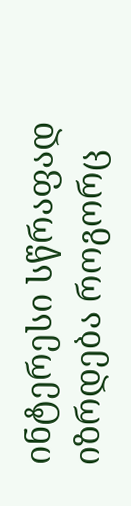ინტერესი სწრაფად იზრდება როგორც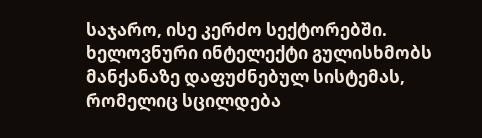საჯარო, ისე კერძო სექტორებში. ხელოვნური ინტელექტი გულისხმობს მანქანაზე დაფუძნებულ სისტემას, რომელიც სცილდება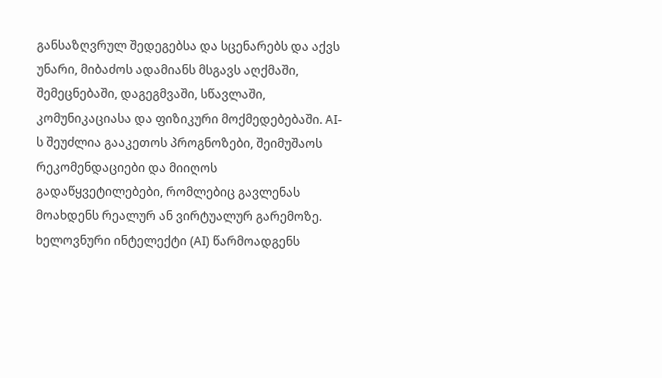განსაზღვრულ შედეგებსა და სცენარებს და აქვს უნარი, მიბაძოს ადამიანს მსგავს აღქმაში, შემეცნებაში, დაგეგმვაში, სწავლაში, კომუნიკაციასა და ფიზიკური მოქმედებებაში. AI-ს შეუძლია გააკეთოს პროგნოზები, შეიმუშაოს რეკომენდაციები და მიიღოს გადაწყვეტილებები, რომლებიც გავლენას მოახდენს რეალურ ან ვირტუალურ გარემოზე. ხელოვნური ინტელექტი (AI) წარმოადგენს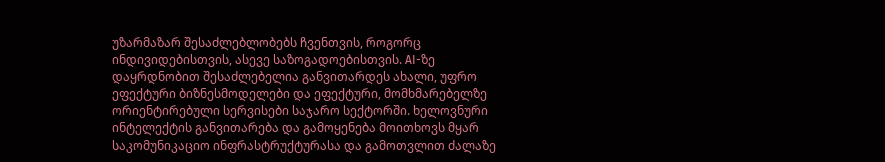უზარმაზარ შესაძლებლობებს ჩვენთვის, როგორც ინდივიდებისთვის, ასევე საზოგადოებისთვის. AI-ზე დაყრდნობით შესაძლებელია განვითარდეს ახალი, უფრო ეფექტური ბიზნესმოდელები და ეფექტური, მომხმარებელზე ორიენტირებული სერვისები საჯარო სექტორში. ხელოვნური ინტელექტის განვითარება და გამოყენება მოითხოვს მყარ საკომუნიკაციო ინფრასტრუქტურასა და გამოთვლით ძალაზე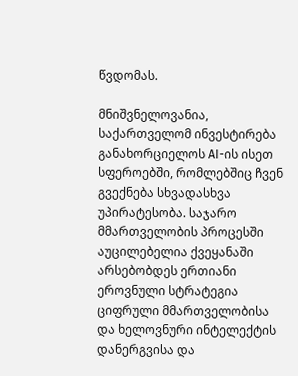წვდომას.

მნიშვნელოვანია, საქართველომ ინვესტირება განახორციელოს AI-ის ისეთ სფეროებში, რომლებშიც ჩვენ გვექნება სხვადასხვა უპირატესობა. საჯარო მმართველობის პროცესში აუცილებელია ქვეყანაში არსებობდეს ერთიანი ეროვნული სტრატეგია ციფრული მმართველობისა და ხელოვნური ინტელექტის დანერგვისა და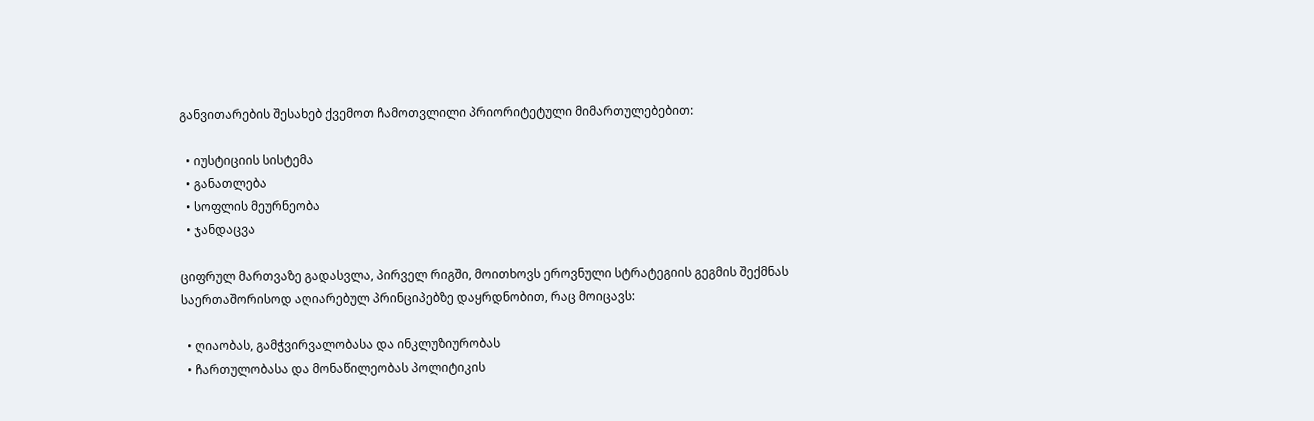განვითარების შესახებ ქვემოთ ჩამოთვლილი პრიორიტეტული მიმართულებებით:

  • იუსტიციის სისტემა
  • განათლება
  • სოფლის მეურნეობა
  • ჯანდაცვა

ციფრულ მართვაზე გადასვლა, პირველ რიგში, მოითხოვს ეროვნული სტრატეგიის გეგმის შექმნას საერთაშორისოდ აღიარებულ პრინციპებზე დაყრდნობით, რაც მოიცავს:

  • ღიაობას, გამჭვირვალობასა და ინკლუზიურობას
  • ჩართულობასა და მონაწილეობას პოლიტიკის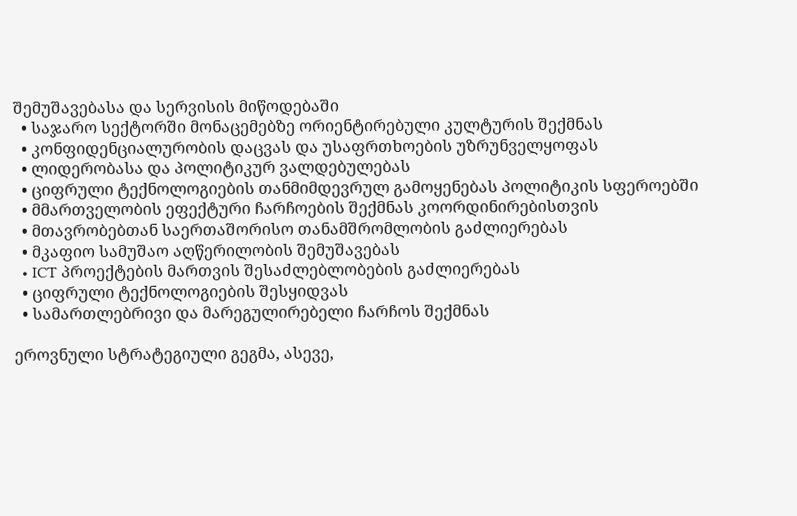შემუშავებასა და სერვისის მიწოდებაში
  • საჯარო სექტორში მონაცემებზე ორიენტირებული კულტურის შექმნას
  • კონფიდენციალურობის დაცვას და უსაფრთხოების უზრუნველყოფას
  • ლიდერობასა და პოლიტიკურ ვალდებულებას
  • ციფრული ტექნოლოგიების თანმიმდევრულ გამოყენებას პოლიტიკის სფეროებში
  • მმართველობის ეფექტური ჩარჩოების შექმნას კოორდინირებისთვის
  • მთავრობებთან საერთაშორისო თანამშრომლობის გაძლიერებას
  • მკაფიო სამუშაო აღწერილობის შემუშავებას
  • ICT პროექტების მართვის შესაძლებლობების გაძლიერებას
  • ციფრული ტექნოლოგიების შესყიდვას
  • სამართლებრივი და მარეგულირებელი ჩარჩოს შექმნას

ეროვნული სტრატეგიული გეგმა, ასევე,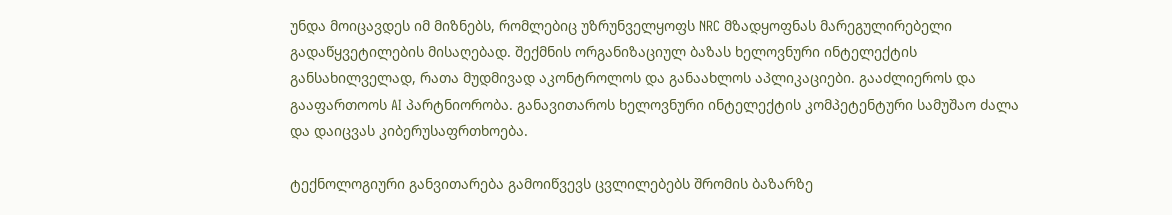უნდა მოიცავდეს იმ მიზნებს, რომლებიც უზრუნველყოფს NRC მზადყოფნას მარეგულირებელი გადაწყვეტილების მისაღებად. შექმნის ორგანიზაციულ ბაზას ხელოვნური ინტელექტის განსახილველად, რათა მუდმივად აკონტროლოს და განაახლოს აპლიკაციები. გააძლიეროს და გააფართოოს AI პარტნიორობა. განავითაროს ხელოვნური ინტელექტის კომპეტენტური სამუშაო ძალა და დაიცვას კიბერუსაფრთხოება.

ტექნოლოგიური განვითარება გამოიწვევს ცვლილებებს შრომის ბაზარზე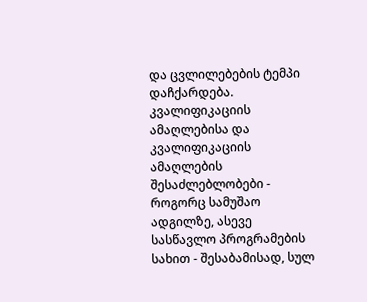და ცვლილებების ტემპი დაჩქარდება. კვალიფიკაციის ამაღლებისა და კვალიფიკაციის ამაღლების შესაძლებლობები - როგორც სამუშაო ადგილზე, ასევე სასწავლო პროგრამების სახით - შესაბამისად, სულ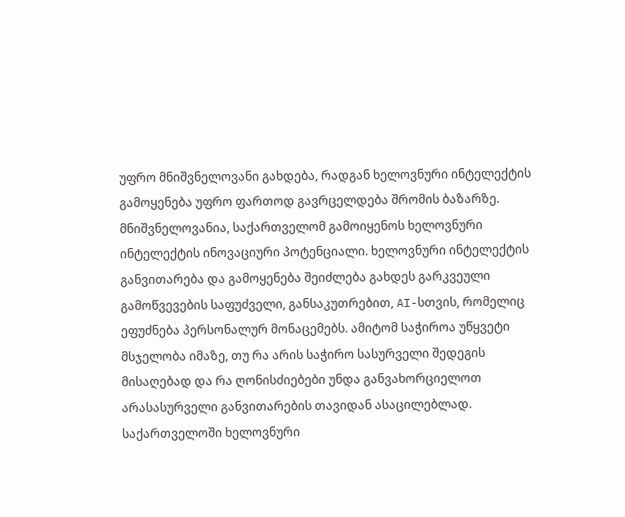უფრო მნიშვნელოვანი გახდება, რადგან ხელოვნური ინტელექტის გამოყენება უფრო ფართოდ გავრცელდება შრომის ბაზარზე. მნიშვნელოვანია, საქართველომ გამოიყენოს ხელოვნური ინტელექტის ინოვაციური პოტენციალი. ხელოვნური ინტელექტის განვითარება და გამოყენება შეიძლება გახდეს გარკვეული გამოწვევების საფუძველი, განსაკუთრებით, AI-სთვის, რომელიც ეფუძნება პერსონალურ მონაცემებს. ამიტომ საჭიროა უწყვეტი მსჯელობა იმაზე, თუ რა არის საჭირო სასურველი შედეგის მისაღებად და რა ღონისძიებები უნდა განვახორციელოთ არასასურველი განვითარების თავიდან ასაცილებლად. საქართველოში ხელოვნური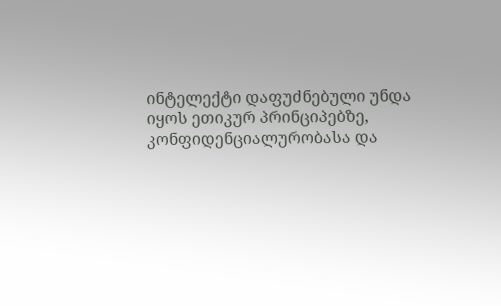ინტელექტი დაფუძნებული უნდა იყოს ეთიკურ პრინციპებზე, კონფიდენციალურობასა და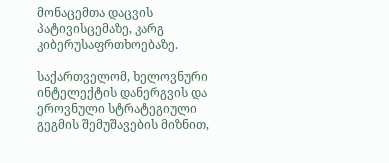მონაცემთა დაცვის პატივისცემაზე, კარგ კიბერუსაფრთხოებაზე.

საქართველომ, ხელოვნური ინტელექტის დანერგვის და ეროვნული სტრატეგიული გეგმის შემუშავების მიზნით,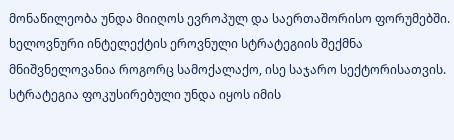მონაწილეობა უნდა მიიღოს ევროპულ და საერთაშორისო ფორუმებში. ხელოვნური ინტელექტის ეროვნული სტრატეგიის შექმნა მნიშვნელოვანია როგორც სამოქალაქო, ისე საჯარო სექტორისათვის. სტრატეგია ფოკუსირებული უნდა იყოს იმის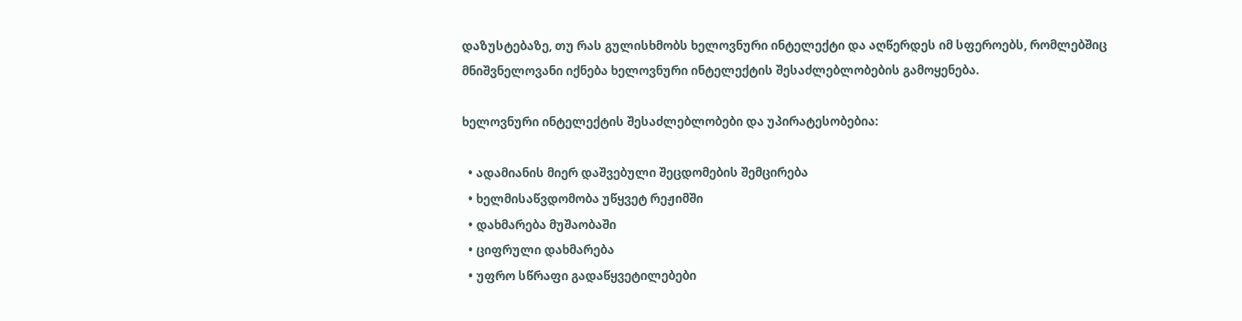დაზუსტებაზე, თუ რას გულისხმობს ხელოვნური ინტელექტი და აღწერდეს იმ სფეროებს, რომლებშიც მნიშვნელოვანი იქნება ხელოვნური ინტელექტის შესაძლებლობების გამოყენება.

ხელოვნური ინტელექტის შესაძლებლობები და უპირატესობებია:

  • ადამიანის მიერ დაშვებული შეცდომების შემცირება
  • ხელმისაწვდომობა უწყვეტ რეჟიმში
  • დახმარება მუშაობაში
  • ციფრული დახმარება
  • უფრო სწრაფი გადაწყვეტილებები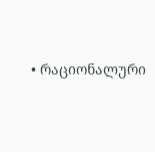• რაციონალური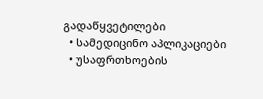გადაწყვეტილები
  • სამედიცინო აპლიკაციები
  • უსაფრთხოების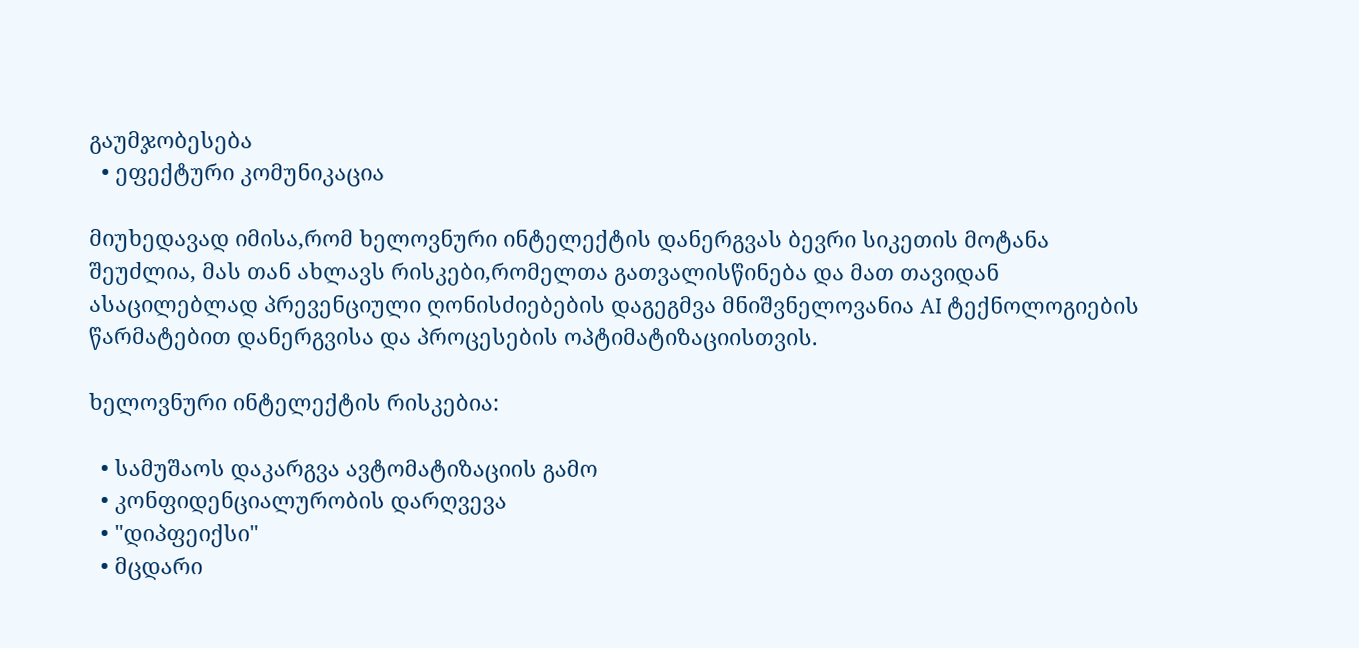გაუმჯობესება
  • ეფექტური კომუნიკაცია

მიუხედავად იმისა,რომ ხელოვნური ინტელექტის დანერგვას ბევრი სიკეთის მოტანა შეუძლია, მას თან ახლავს რისკები,რომელთა გათვალისწინება და მათ თავიდან ასაცილებლად პრევენციული ღონისძიებების დაგეგმვა მნიშვნელოვანია AI ტექნოლოგიების წარმატებით დანერგვისა და პროცესების ოპტიმატიზაციისთვის.

ხელოვნური ინტელექტის რისკებია:

  • სამუშაოს დაკარგვა ავტომატიზაციის გამო
  • კონფიდენციალურობის დარღვევა
  • "დიპფეიქსი"
  • მცდარი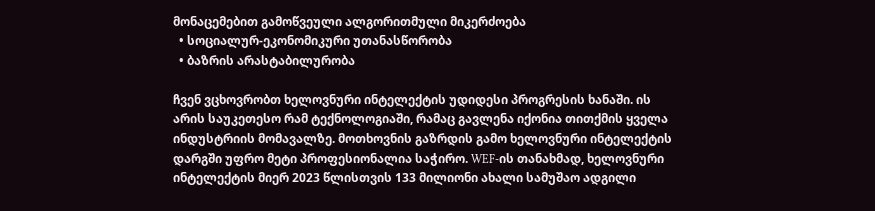მონაცემებით გამოწვეული ალგორითმული მიკერძოება
  • სოციალურ-ეკონომიკური უთანასწორობა
  • ბაზრის არასტაბილურობა

ჩვენ ვცხოვრობთ ხელოვნური ინტელექტის უდიდესი პროგრესის ხანაში. ის არის საუკეთესო რამ ტექნოლოგიაში, რამაც გავლენა იქონია თითქმის ყველა ინდუსტრიის მომავალზე. მოთხოვნის გაზრდის გამო ხელოვნური ინტელექტის დარგში უფრო მეტი პროფესიონალია საჭირო. WEF-ის თანახმად, ხელოვნური ინტელექტის მიერ 2023 წლისთვის 133 მილიონი ახალი სამუშაო ადგილი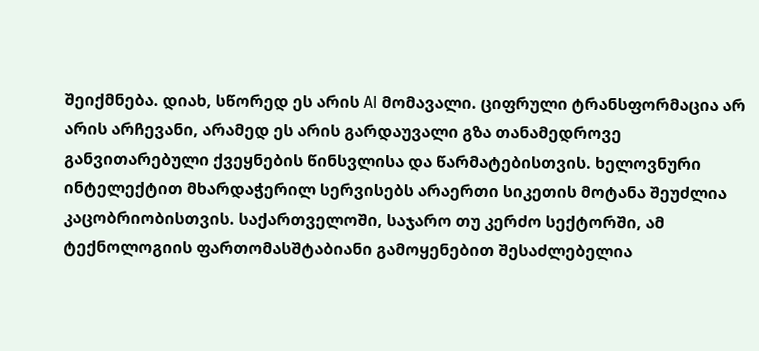შეიქმნება. დიახ, სწორედ ეს არის AI მომავალი. ციფრული ტრანსფორმაცია არ არის არჩევანი, არამედ ეს არის გარდაუვალი გზა თანამედროვე განვითარებული ქვეყნების წინსვლისა და წარმატებისთვის. ხელოვნური ინტელექტით მხარდაჭერილ სერვისებს არაერთი სიკეთის მოტანა შეუძლია კაცობრიობისთვის. საქართველოში, საჯარო თუ კერძო სექტორში, ამ ტექნოლოგიის ფართომასშტაბიანი გამოყენებით შესაძლებელია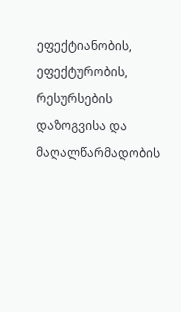ეფექტიანობის, ეფექტურობის, რესურსების დაზოგვისა და მაღალწარმადობის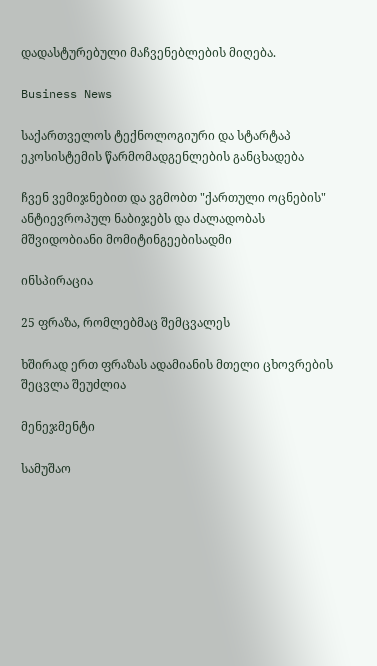დადასტურებული მაჩვენებლების მიღება.

Business News

საქართველოს ტექნოლოგიური და სტარტაპ ეკოსისტემის წარმომადგენლების განცხადება

ჩვენ ვემიჯნებით და ვგმობთ "ქართული ოცნების" ანტიევროპულ ნაბიჯებს და ძალადობას მშვიდობიანი მომიტინგეებისადმი

ინსპირაცია

25 ფრაზა, რომლებმაც შემცვალეს

ხშირად ერთ ფრაზას ადამიანის მთელი ცხოვრების შეცვლა შეუძლია

მენეჯმენტი

სამუშაო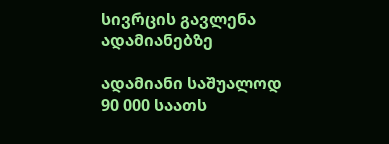სივრცის გავლენა ადამიანებზე

ადამიანი საშუალოდ 90 000 საათს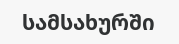სამსახურში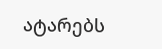ატარებს